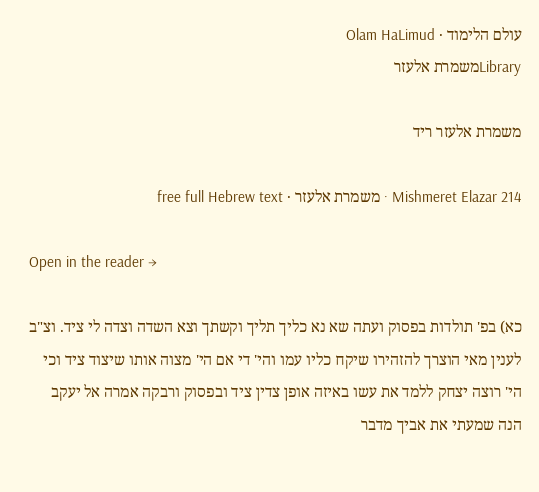עולם הלימוד · Olam HaLimud
Libraryמשמרת אלעזר

משמרת אלעזר ריד

Mishmeret Elazar 214 · משמרת אלעזר · free full Hebrew text

Open in the reader →

כא) בפ' תולדות בפסוק ועתה שא נא כליך תליך וקשתך וצא השדה וצדה לי ציד. וצ"ב לענין מאי הוצרך להזהירו שיקח כליו עמו והי' די אם הי' מצוה אותו שיצוד ציד וכי הי' רוצה יצחק ללמד את עשו באיזה אופן צדין ציד ובפסוק ורבקה אמרה אל יעקב הנה שמעתי את אביך מדבר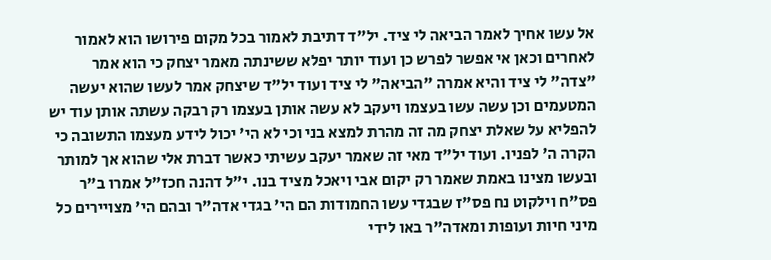אל עשו אחיך לאמר הביאה לי ציד. יל"ד דתיבת לאמור בכל מקום פירושו הוא לאמור לאחרים וכאן אי אפשר לפרש כן ועוד יותר יפלא ששינתה מאמר יצחק כי הוא אמר "צדה" לי ציד והיא אמרה "הביאה" לי ציד ועוד יל"ד שיצחק אמר לעשו שהוא יעשה המטעמים וכן עשה עשו בעצמו ויעקב לא עשה אותן בעצמו רק רבקה עשתה אותן עוד יש להפליא על שאלת יצחק מה זה מהרת למצא בני וכי לא הי' יכול לידע מעצמו התשובה כי הקרה ה' לפניו. ועוד יל"ד מאי זה שאמר יעקב עשיתי כאשר דברת אלי שהוא אך למותר ובעשו מצינו באמת שאמר רק יקום אבי ויאכל מציד בנו. י"ל דהנה חכז"ל אמרו ב"ר פס"ח וילקוט נח פס"ז שבגדי עשו החמודות הם הי' בגדי אדה"ר ובהם הי' מצויירים כל מיני חיות ועופות ומאדה"ר באו לידי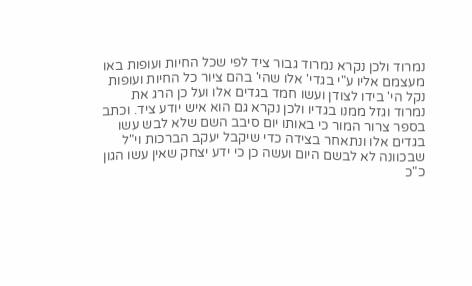נמרוד ולכן נקרא נמרוד גבור ציד לפי שכל החיות ועופות באו מעצמם אליו ע"י בגדי' אלו שהי' בהם ציור כל החיות ועופות נקל הי' בידו לצודן ועשו חמד בגדים אלו ועל כן הרג את נמרוד וגזל ממנו בגדיו ולכן נקרא גם הוא איש יודע ציד. וכתב בספר צרור המור כי באותו יום סיבב השם שלא לבש עשו בגדים אלו ונתאחר בצידה כדי שיקבל יעקב הברכות וי"ל שבכוונה לא לבשם היום ועשה כן כי ידע יצחק שאין עשו הגון כ"כ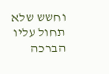וחשש שלא תחול עליו הברכה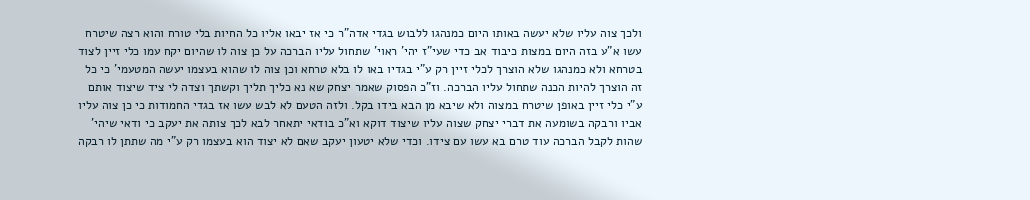ולכך צוה עליו שלא יעשה באותו היום כמנהגו ללבוש בגדי אדה"ר כי אז יבאו אליו כל החיות בלי טורח והוא רצה שיטרח עשו א"ע בזה היום במצות כיבוד אב כדי שעי"ז יהי' ראוי' שתחול עליו הברכה על כן צוה לו שהיום יקח עמו כלי זיין לצוד בטרחא ולא כמנהגו שלא הוצרך לכלי זיין רק ע"י בגדיו באו לו בלא טרחא וכן צוה לו שהוא בעצמו יעשה המטעמי' כי כל זה הוצרך להיות הכנה שתחול עליו הברכה. וז"כ הפסוק שאמר יצחק שא נא כליך תליך וקשתך וצדה לי ציד שיצוד אותם ע"י כלי זיין באופן שיטרח במצוה ולא שיבא מן הבא בידו בקל. ולזה הטעם לא לבש עשו אז בגדי החמודות כי כן צוה עליו אביו ורבקה בשומעה את דברי יצחק שצוה עליו שיצוד דוקא וא"כ בודאי יתאחר לבא לכך צותה את יעקב כי ודאי שיהי' שהות לקבל הברכה עוד טרם בא עשו עם צידו. וכדי שלא יטעון יעקב שאם לא יצוד הוא בעצמו רק ע"י מה שתתן לו רבקה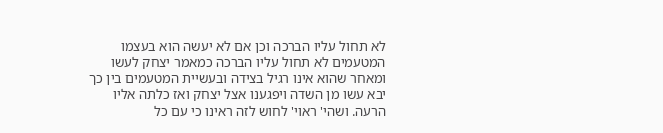לא תחול עליו הברכה וכן אם לא יעשה הוא בעצמו המטעמים לא תחול עליו הברכה כמאמר יצחק לעשו ומאחר שהוא אינו רגיל בצידה ובעשיית המטעמים בין כך יבא עשו מן השדה ויפגענו אצל יצחק ואז כלתה אליו הרעה. ושהי' ראוי' לחוש לזה ראינו כי עם כל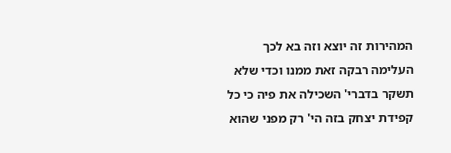המהירות זה יוצא וזה בא לכך העלימה רבקה זאת ממנו וכדי שלא תשקר בדברי' השכילה את פיה כי כל קפידת יצחק בזה הי' רק מפני שהוא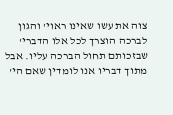צוה את עשו שאינו ראוי' והגון לברכה הוצרך לכל אלו הדברי' שבזכותם תחול הברכה עליו. אבל מתוך דבריו אנו לומדין שאם הי'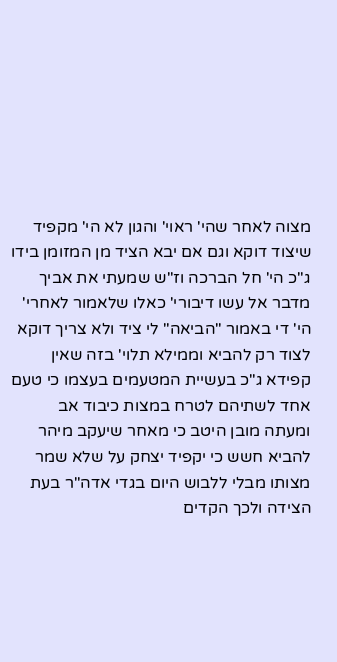מצוה לאחר שהי' ראוי' והגון לא הי' מקפיד שיצוד דוקא וגם אם יבא הציד מן המזומן בידו ג"כ הי' חל הברכה וז"ש שמעתי את אביך מדבר אל עשו דיבורי' כאלו שלאמור לאחרי' הי' די באמור "הביאה" לי ציד ולא צריך דוקא לצוד רק להביא וממילא תלוי' בזה שאין קפידא ג"כ בעשיית המטעמים בעצמו כי טעם אחד לשתיהם לטרח במצות כיבוד אב ומעתה מובן היטב כי מאחר שיעקב מיהר להביא חשש כי יקפיד יצחק על שלא שמר מצותו מבלי ללבוש היום בגדי אדה"ר בעת הצידה ולכך הקדים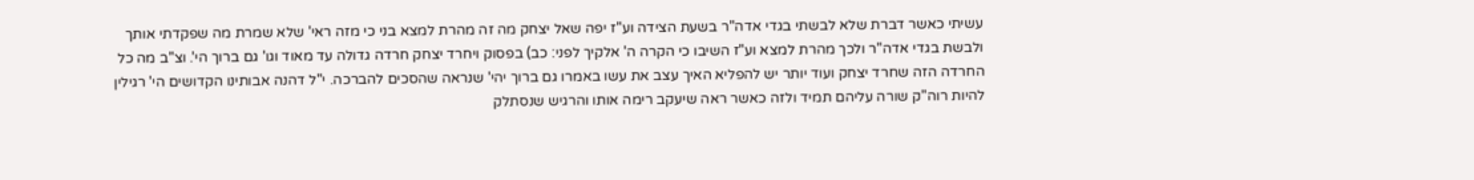עשיתי כאשר דברת שלא לבשתי בגדי אדה"ר בשעת הצידה וע"ז יפה שאל יצחק מה זה מהרת למצא בני כי מזה ראי' שלא שמרת מה שפקדתי אותך ולבשת בגדי אדה"ר ולכך מהרת למצא וע"ז השיבו כי הקרה ה' אלקיך לפני: כב) בפסוק ויחרד יצחק חרדה גדולה עד מאוד וגו' גם ברוך הי'. וצ"ב מה כל החרדה הזה שחרד יצחק ועוד יותר יש להפליא האיך עצב את עשו באמרו גם ברוך יהי' שנראה שהסכים להברכה. י"ל דהנה אבותינו הקדושים הי' רגילין להיות רוה"ק שורה עליהם תמיד ולזה כאשר ראה שיעקב רימה אותו והרגיש שנסתלק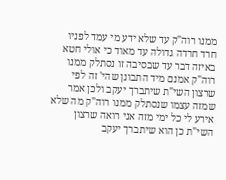ממנו רוה"ק עד שלא ידע מי עמד לפניו חרד חרדה גדולה עד מאוד כי אולי חטא באיזה דבר עד שבסיבה זו נסתלק ממנו רוה"ק אמנם מיד התבונן שהי' זה לפי שרצון השי"ת שיתברך יעקב ולכן אמר שמזה עצמו שנסתלק ממנו רוה"ק מה שלא אירע לי כל ימי מזה אני רואה שרצון השי"ת כן הוא שיתברך יעקב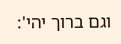וגם ברוך יהי':